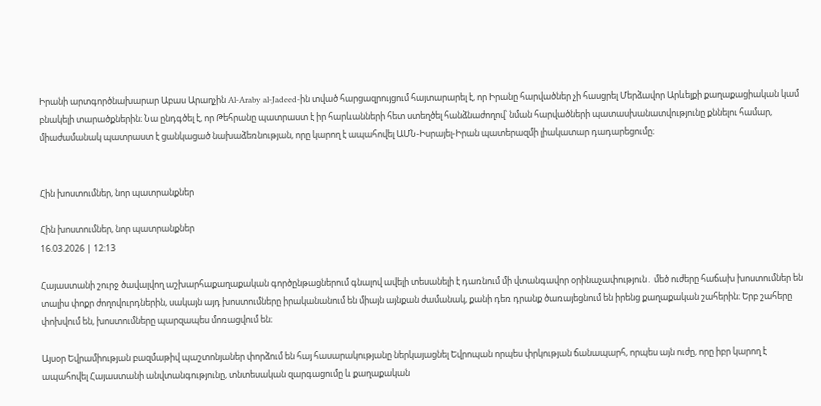Իրանի արտգործնախարար Աբաս Արաղչին Al-Araby al-Jadeed-ին տված հարցազրույցում հայտարարել է, որ Իրանը հարվածներ չի հասցրել Մերձավոր Արևելքի քաղաքացիական կամ բնակելի տարածքներին։ Նա ընդգծել է, որ Թեհրանը պատրաստ է իր հարևանների հետ ստեղծել հանձնաժողով՝ նման հարվածների պատասխանատվությունը քննելու համար, միաժամանակ պատրաստ է ցանկացած նախաձեռնության, որը կարող է ապահովել ԱՄՆ-Իսրայել-Իրան պատերազմի լիակատար դադարեցումը։


Հին խոստումներ, նոր պատրանքներ

Հին խոստումներ, նոր պատրանքներ
16.03.2026 | 12:13

Հայաստանի շուրջ ծավալվող աշխարհաքաղաքական գործընթացներում գնալով ավելի տեսանելի է դառնում մի վտանգավոր օրինաչափություն․ մեծ ուժերը հաճախ խոստումներ են տալիս փոքր ժողովուրդներին, սակայն այդ խոստումները իրականանում են միայն այնքան ժամանակ, քանի դեռ դրանք ծառայեցնում են իրենց քաղաքական շահերին։ Երբ շահերը փոխվում են, խոստումները պարզապես մոռացվում են։

Այսօր Եվրամիության բազմաթիվ պաշտոնյաներ փորձում են հայ հասարակությանը ներկայացնել Եվրոպան որպես փրկության ճանապարհ, որպես այն ուժը, որը իբր կարող է ապահովել Հայաստանի անվտանգությունը, տնտեսական զարգացումը և քաղաքական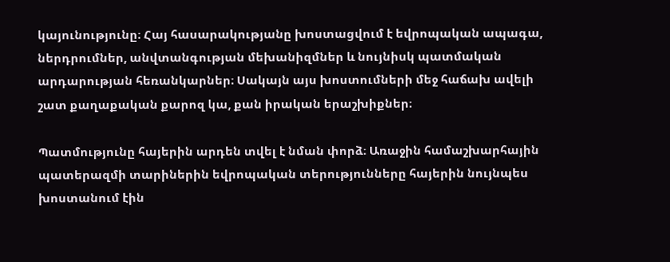կայունությունը։ Հայ հասարակությանը խոստացվում է եվրոպական ապագա, ներդրումներ, անվտանգության մեխանիզմներ և նույնիսկ պատմական արդարության հեռանկարներ։ Սակայն այս խոստումների մեջ հաճախ ավելի շատ քաղաքական քարոզ կա, քան իրական երաշխիքներ։

Պատմությունը հայերին արդեն տվել է նման փորձ։ Առաջին համաշխարհային պատերազմի տարիներին եվրոպական տերությունները հայերին նույնպես խոստանում էին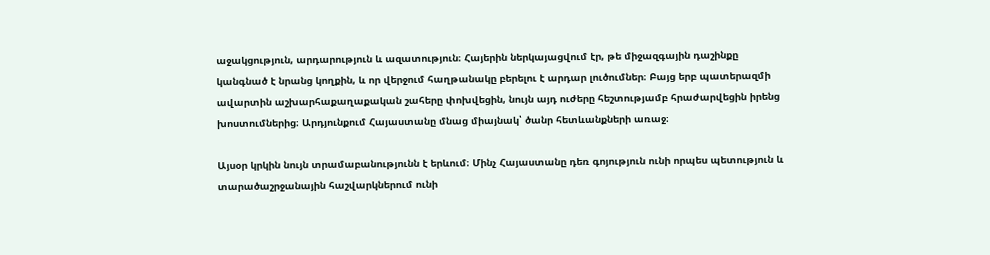աջակցություն, արդարություն և ազատություն։ Հայերին ներկայացվում էր, թե միջազգային դաշինքը կանգնած է նրանց կողքին, և որ վերջում հաղթանակը բերելու է արդար լուծումներ։ Բայց երբ պատերազմի ավարտին աշխարհաքաղաքական շահերը փոխվեցին, նույն այդ ուժերը հեշտությամբ հրաժարվեցին իրենց խոստումներից։ Արդյունքում Հայաստանը մնաց միայնակ՝ ծանր հետևանքների առաջ։

Այսօր կրկին նույն տրամաբանությունն է երևում։ Մինչ Հայաստանը դեռ գոյություն ունի որպես պետություն և տարածաշրջանային հաշվարկներում ունի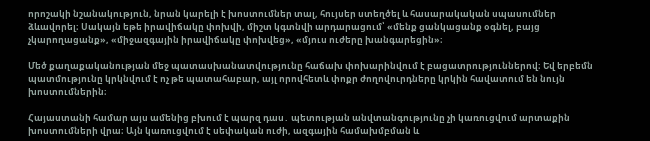որոշակի նշանակություն, նրան կարելի է խոստումներ տալ, հույսեր ստեղծել և հասարակական սպասումներ ձևավորել։ Սակայն եթե իրավիճակը փոխվի, միշտ կգտնվի արդարացում՝ «մենք ցանկացանք օգնել, բայց չկարողացանք», «միջազգային իրավիճակը փոխվեց», «մյուս ուժերը խանգարեցին»։

Մեծ քաղաքականության մեջ պատասխանատվությունը հաճախ փոխարինվում է բացատրություններով։ Եվ երբեմն պատմությունը կրկնվում է ոչ թե պատահաբար, այլ որովհետև փոքր ժողովուրդները կրկին հավատում են նույն խոստումներին։

Հայաստանի համար այս ամենից բխում է պարզ դաս․ պետության անվտանգությունը չի կառուցվում արտաքին խոստումների վրա։ Այն կառուցվում է սեփական ուժի, ազգային համախմբման և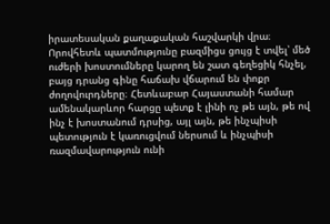իրատեսական քաղաքական հաշվարկի վրա։ Որովհետև պատմությունը բազմիցս ցույց է տվել՝ մեծ ուժերի խոստումները կարող են շատ գեղեցիկ հնչել, բայց դրանց գինը հաճախ վճարում են փոքր ժողովուրդները։ Հետևաբար Հայաստանի համար ամենակարևոր հարցը պետք է լինի ոչ թե այն, թե ով ինչ է խոստանում դրսից, այլ այն, թե ինչպիսի պետություն է կառուցվում ներսում և ինչպիսի ռազմավարություն ունի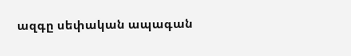ազգը սեփական ապագան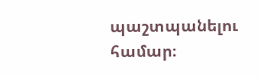պաշտպանելու համար։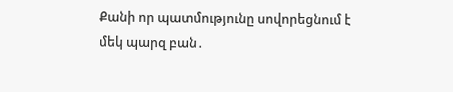Քանի որ պատմությունը սովորեցնում է մեկ պարզ բան․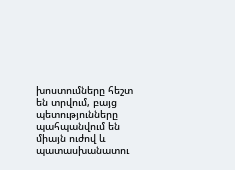խոստումները հեշտ են տրվում, բայց պետությունները պահպանվում են միայն ուժով և պատասխանատու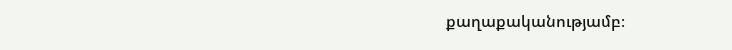քաղաքականությամբ։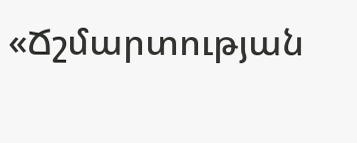«Ճշմարտության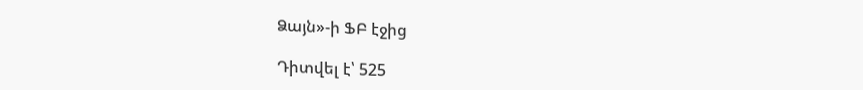Ձայն»-ի ՖԲ էջից

Դիտվել է՝ 525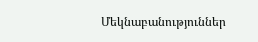Մեկնաբանություններ